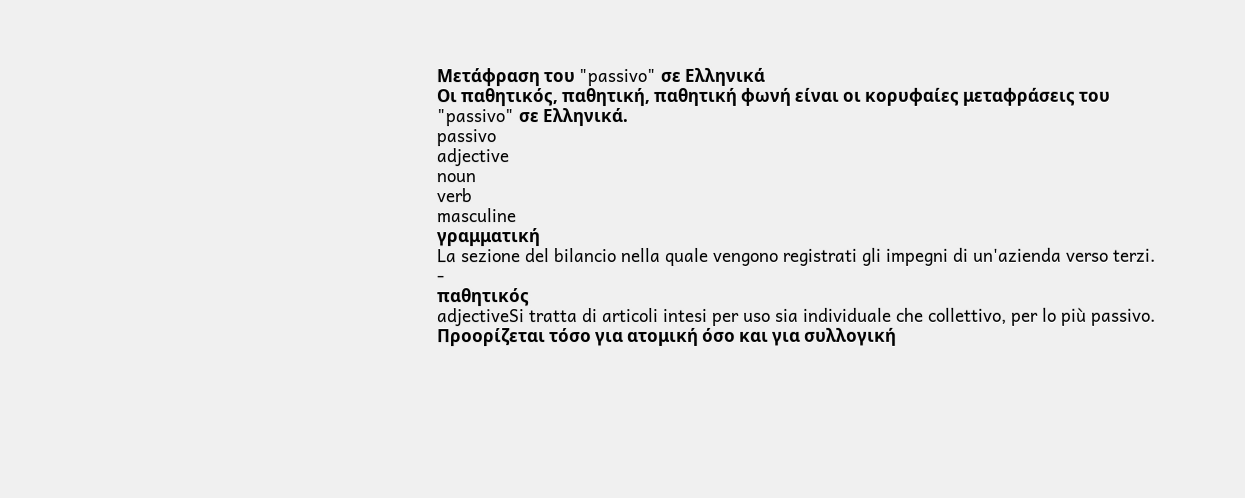Μετάφραση του "passivo" σε Ελληνικά
Οι παθητικός, παθητική, παθητική φωνή είναι οι κορυφαίες μεταφράσεις του "passivo" σε Ελληνικά.
passivo
adjective
noun
verb
masculine
γραμματική
La sezione del bilancio nella quale vengono registrati gli impegni di un'azienda verso terzi.
-
παθητικός
adjectiveSi tratta di articoli intesi per uso sia individuale che collettivo, per lo più passivo.
Προορίζεται τόσο για ατομική όσο και για συλλογική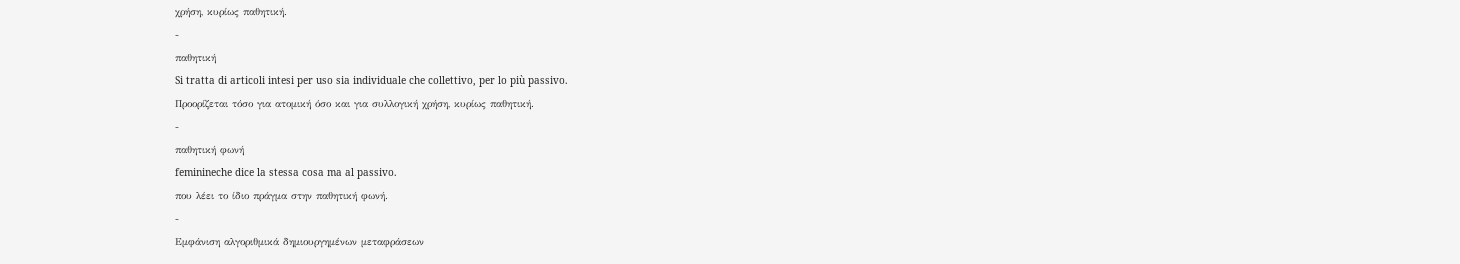χρήση, κυρίως παθητική.
-
παθητική
Si tratta di articoli intesi per uso sia individuale che collettivo, per lo più passivo.
Προορίζεται τόσο για ατομική όσο και για συλλογική χρήση, κυρίως παθητική.
-
παθητική φωνή
feminineche dice la stessa cosa ma al passivo.
που λέει το ίδιο πράγμα στην παθητική φωνή.
-
Εμφάνιση αλγοριθμικά δημιουργημένων μεταφράσεων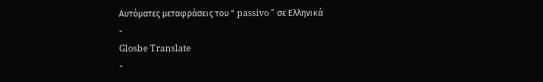Αυτόματες μεταφράσεις του " passivo " σε Ελληνικά
-
Glosbe Translate
-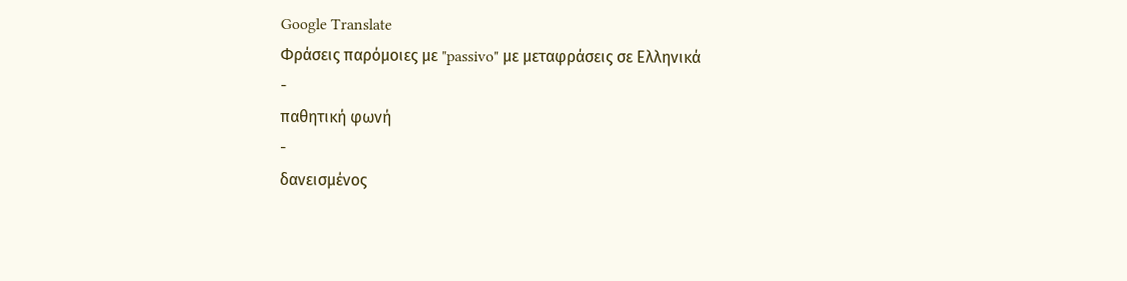Google Translate
Φράσεις παρόμοιες με "passivo" με μεταφράσεις σε Ελληνικά
-
παθητική φωνή
-
δανεισμένος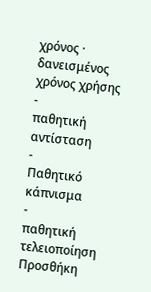χρόνος · δανεισμένος χρόνος χρήσης
-
παθητική αντίσταση
-
Παθητικό κάπνισμα
-
παθητική τελειοποίηση
Προσθήκη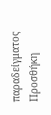παραδείγματος
Προσθήκη